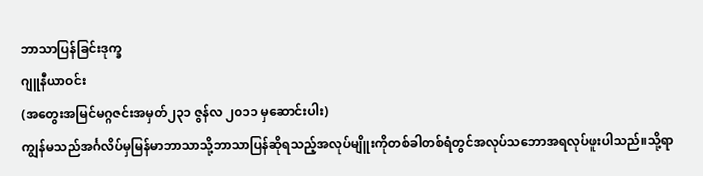ဘာသာပြန်ခြင်းဒုက္ခ
ဂျူနီယာဝင်း
(အတွေးအမြင်မဂ္ဂဇင်းအမှတ်၂၃၁ ဇွန်လ ၂၀၁၁ မှဆောင်းပါး)
ကျွန်မသည်အင်္ဂလိပ်မှမြန်မာဘာသာသို့ဘာသာပြန်ဆိုရသည့်အလုပ်မျိူးကိုတစ်ခါတစ်ရံတွင်အလုပ်သဘောအရလုပ်ဖူးပါသည်။သို့ရာ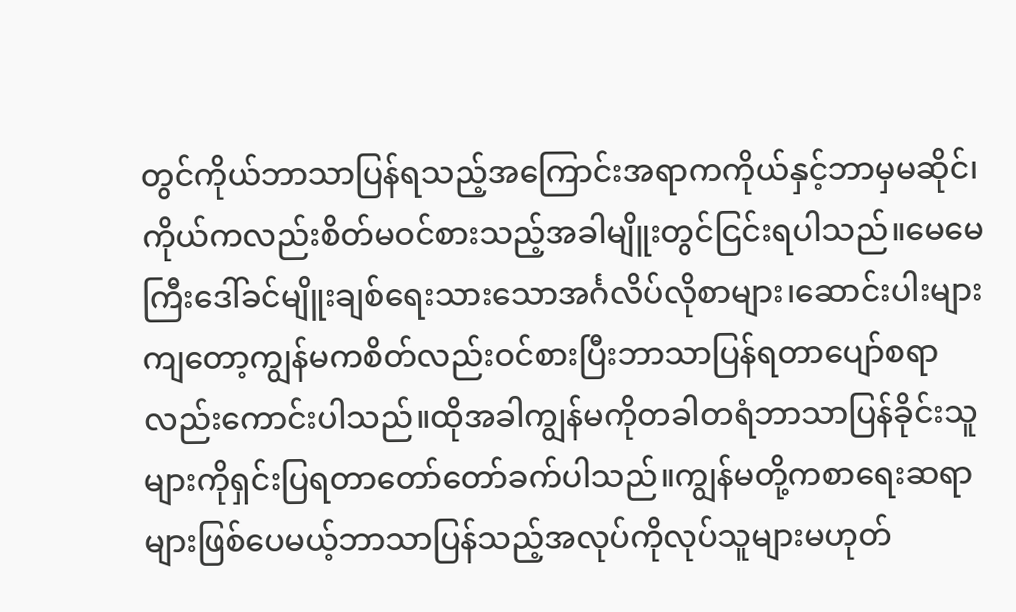တွင်ကိုယ်ဘာသာပြန်ရသည့်အကြောင်းအရာကကိုယ်နှင့်ဘာမှမဆိုင်၊ကိုယ်ကလည်းစိတ်မဝင်စားသည့်အခါမျိူးတွင်ငြင်းရပါသည်။မေမေကြီးဒေါ်ခင်မျိူးချစ်ရေးသားသောအင်္ဂလိပ်လိုစာများ၊ဆောင်းပါးများကျတော့ကျွန်မကစိတ်လည်းဝင်စားပြီးဘာသာပြန်ရတာပျော်စရာလည်းကောင်းပါသည်။ထိုအခါကျွန်မကိုတခါတရံဘာသာပြန်ခိုင်းသူများကိုရှင်းပြရတာတော်တော်ခက်ပါသည်။ကျွန်မတို့ကစာရေးဆရာများဖြစ်ပေမယ့်ဘာသာပြန်သည့်အလုပ်ကိုလုပ်သူများမဟုတ်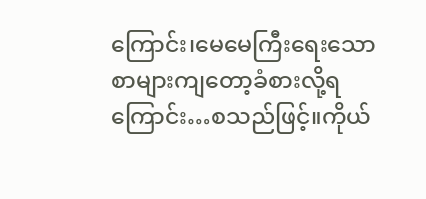ကြောင်း၊မေမေကြီးရေးသောစာများကျတော့ခံစားလို့ရကြောင်း…စသည်ဖြင့်။ကိုယ်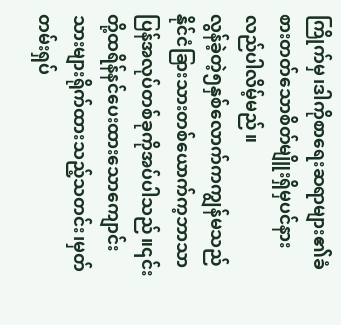ကြိုက်မှ၊ဒါကိုစာရေးဆရာများ၏ခံစားတတ်သောစိတ်မျိူးရှိမှပင်နားလည်ပါလိမ့်မည်။
လွန်ခဲ့တဲ့၅နှစ်လောက်ကကျွန်မသည်နိုင်ငံခြားသားတစ်ယောက်က့ဘာသာပြန်အလုပ်တစ်ခုကိုအပ်ပါသည်။၎င်းတို့ထရိန်နင်ပေးထားသောကျောင်းသားများရိုက်ထားသည့်သတင်း၊မှတ်တမ်းရှပ်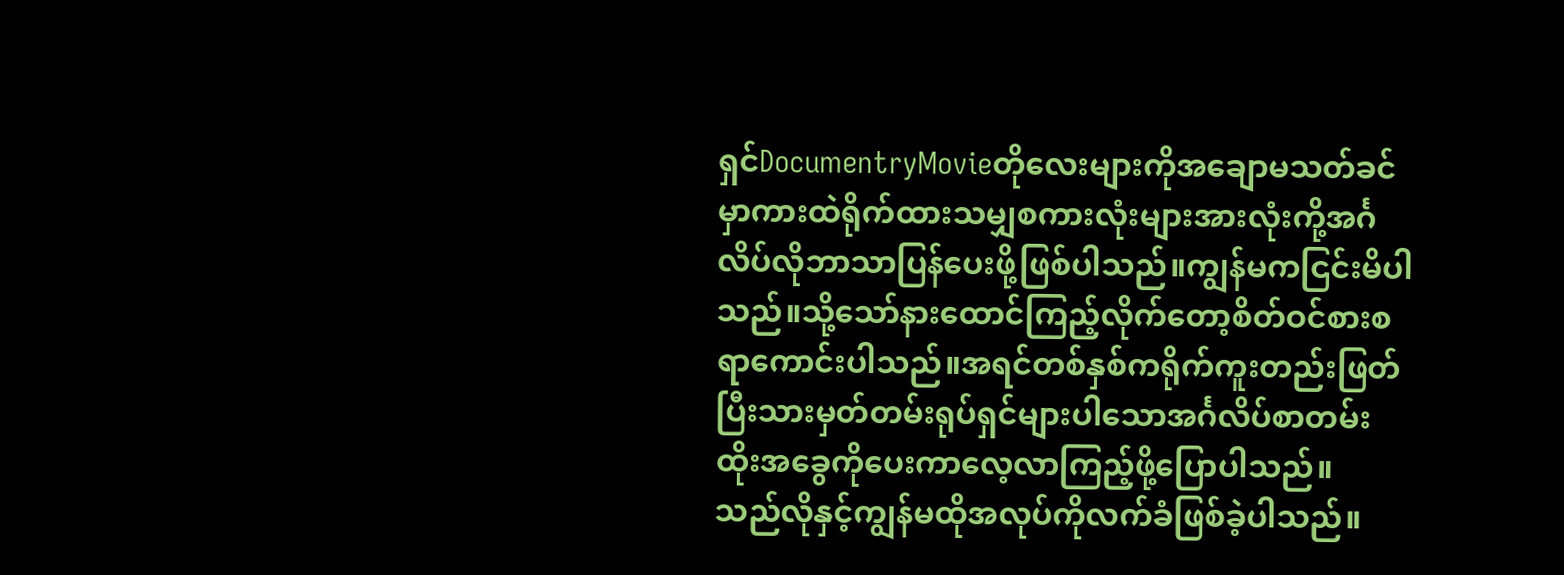ရှင်DocumentryMovieတိုလေးများကိုအချောမသတ်ခင်မှာကားထဲရိုက်ထားသမျှစကားလုံးများအားလုံးကို့အင်္ဂလိပ်လိုဘာသာပြန်ပေးဖို့ဖြစ်ပါသည်။ကျွန်မကငြင်းမိပါသည်။သို့သော်နားထောင်ကြည့်လိုက်တော့စိတ်ဝင်စားစရာကောင်းပါသည်။အရင်တစ်နှစ်ကရိုက်ကူးတည်းဖြတ်ပြီးသားမှတ်တမ်းရုပ်ရှင်များပါသောအင်္ဂလိပ်စာတမ်းထိုးအခွေကိုပေးကာလေ့လာကြည့်ဖို့ပြောပါသည်။
သည်လိုနှင့်ကျွန်မထိုအလုပ်ကိုလက်ခံဖြစ်ခဲ့ပါသည်။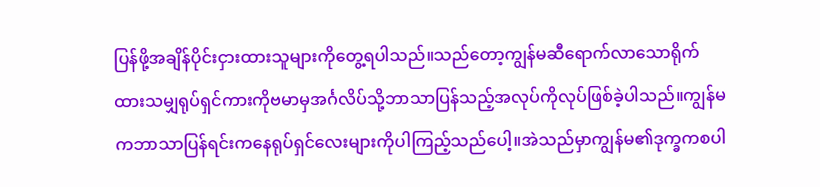ပြန်ဖို့အချိန်ပိုင်းငှားထားသူများကိုတွေ့ရပါသည်။သည်တော့ကျွန်မဆီရောက်လာသောရိုက်ထားသမျှရုပ်ရှင်ကားကိုဗမာမှအင်္ဂလိပ်သို့ဘာသာပြန်သည့်အလုပ်ကိုလုပ်ဖြစ်ခဲ့ပါသည်။ကျွန်မကဘာသာပြန်ရင်းကနေရုပ်ရှင်လေးများကိုပါကြည့်သည်ပေါ့။အဲသည်မှာကျွန်မ၏ဒုက္ခကစပါ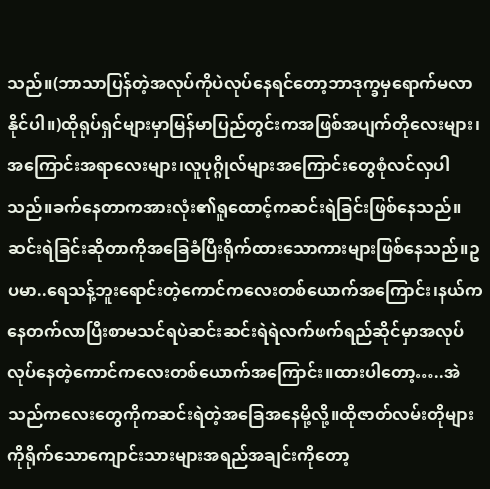သည်။(ဘာသာပြန်တဲ့အလုပ်ကိုပဲလုပ်နေရင်တော့ဘာဒုက္ခမှရောက်မလာနိုင်ပါ။)ထိုရုပ်ရှင်များမှာမြန်မာပြည်တွင်းကအဖြစ်အပျက်တိုလေးများ၊အကြောင်းအရာလေးများ၊လူပုဂ္ဂိုလ်များအကြောင်းတွေစုံလင်လှပါသည်။ခက်နေတာကအားလုံး၏ရူထောင့်ကဆင်းရဲခြင်းဖြစ်နေသည်။ဆင်းရဲခြင်းဆိုတာကိုအခြေခံပြီးရိုက်ထားသောကားများဖြစ်နေသည်။ဥပမာ..ရေသန့်ဘူးရောင်းတဲ့ကောင်ကလေးတစ်ယောက်အကြောင်း၊နယ်ကနေတက်လာပြီးစာမသင်ရပဲဆင်းဆင်းရဲရဲလက်ဖက်ရည်ဆိုင်မှာအလုပ်လုပ်နေတဲ့ကောင်ကလေးတစ်ယောက်အကြောင်း။ထားပါတော့…..အဲသည်ကလေးတွေကိုကဆင်းရဲတဲ့အခြေအနေမို့လို့။ထိုဇာတ်လမ်းတိုများကိုရိုက်သောကျောင်းသားများအရည်အချင်းကိုတော့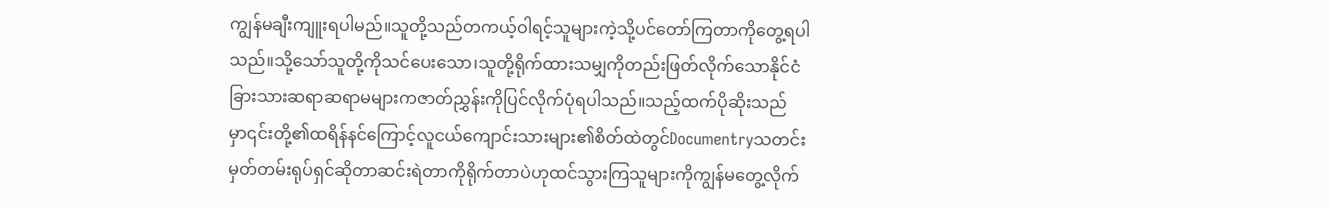ကျွန်မချီးကျူးရပါမည်။သူတို့သည်တကယ့်ဝါရင့်သူများကဲ့သို့ပင်တော်ကြတာကိုတွေ့ရပါသည်။သို့သော်သူတို့ကိုသင်ပေးသော၊သူတို့ရိုက်ထားသမျှကိုတည်းဖြတ်လိုက်သောနိုင်ငံခြားသားဆရာဆရာမများကဇာတ်ညွှန်းကိုပြင်လိုက်ပုံရပါသည်။သည့်ထက်ပိုဆိုးသည်မှာ၎င်းတို့၏ထရိန်နင်ကြောင့်လူငယ်ကျောင်းသားများ၏စိတ်ထဲတွင်Documentryသတင်းမှတ်တမ်းရုပ်ရှင်ဆိုတာဆင်းရဲတာကိုရိုက်တာပဲဟုထင်သွားကြသူများကိုကျွန်မတွေ့လိုက်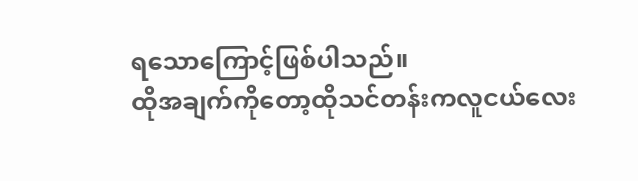ရသောကြောင့်ဖြစ်ပါသည်။
ထိုအချက်ကိုတော့ထိုသင်တန်းကလူငယ်လေး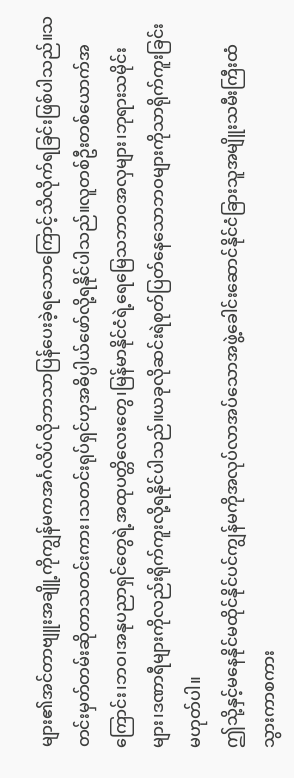များ၏အင်တာဗျူးအချိူ့ကိုကျွန်မကအင်္ဂလိပ်လိုဘာသာပြန်ပေးခဲ့ရသောကြောင့်သိလိုက်ရခြင်းဖြစ်ပါသည်။သတင်းမှတ်တမ်းဆိုတာသတင်းကား၊သတင်းရုပ်ရှင်ဟုအဓိပ္ပါယ်ဖော်လို့ရနိုင်ပါသည်။လူတစ်ဦးတစ်ယောက်အကြောင်း၊ဘဝ၊အနုပညာရှင်တွေရဲ့အထုပတ္တိလေးတွေ၊မြန်မာနိုင်ငံရဲ့ရေမြေသဘာဝအလှများ၊ဘုရားသမိုင်းများ၊ဒဏာရီများကိုလည်းရိုက်ကူးလို့ရနိုင်ပါသည်။ယခုလိုဆင်းရဲစုတ်ပြတ်နေသောဘဝများကိုသာရိုက်ကူးခြင်းမဟုတ်ပါ။
ဤသို့နှင့်မနေနိုင်မထိုင်နိုင်ပင်ကျွန်မကိုအလုပ်လာအပ်သောအဖွဲ့ခေါင်းဆောင်နိုင်ငံခြားသူအမျိူးသမီးကြီးထံသွားကာစကား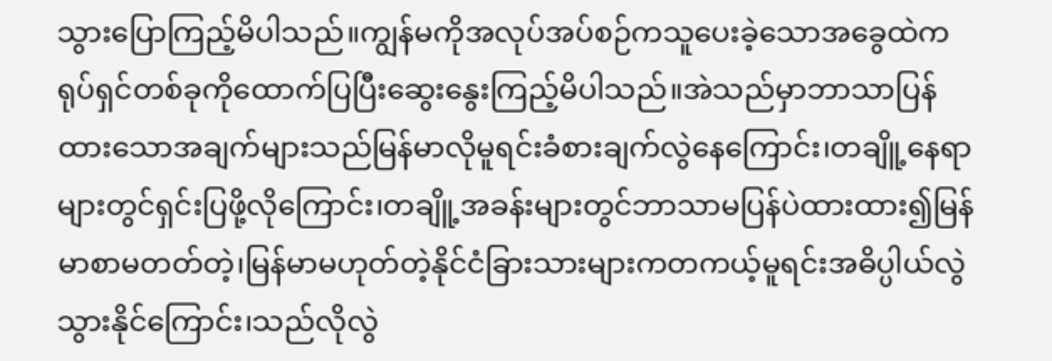သွားပြောကြည့်မိပါသည်။ကျွန်မကိုအလုပ်အပ်စဉ်ကသူပေးခဲ့သောအခွေထဲကရုပ်ရှင်တစ်ခုကိုထောက်ပြပြီးဆွေးနွေးကြည့်မိပါသည်။အဲသည်မှာဘာသာပြန်ထားသောအချက်များသည်မြန်မာလိုမူရင်းခံစားချက်လွဲနေကြောင်း၊တချိူ့နေရာများတွင်ရှင်းပြဖို့လိုကြောင်း၊တချိူ့အခန်းများတွင်ဘာသာမပြန်ပဲထားထား၍မြန်မာစာမတတ်တဲ့၊မြန်မာမဟုတ်တဲ့နိုင်ငံခြားသားများကတကယ့်မူရင်းအဓိပ္ပါယ်လွဲသွားနိုင်ကြောင်း၊သည်လိုလွဲ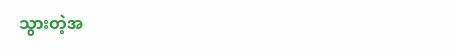သွားတဲ့အ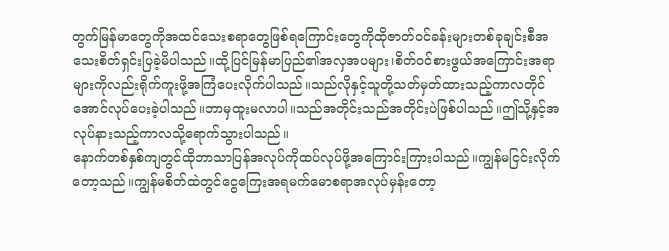တွက်မြန်မာတွေကိုအထင်သေးစရာတွေဖြစ်ရကြောင်းတွေကိုထိုဇာတ်ဝင်ခန်းများတစ်ခုချင်းစီအသေးစိတ်ရှင်းပြခဲ့မိပါသည်။ထို့ပြင်မြန်မာပြည်၏အလှအပများ၊စိတ်ဝင်စားဖွယ်အကြောင်းအရာများကိုလည်းရိုက်ကူးဖို့အကြံပေးလိုက်ပါသည်။သည်လိုနှင့်သူတို့သတ်မှတ်ထားသည့်ကာလတိုင်အောင်လုပ်ပေးခဲ့ပါသည်။ဘာမှထူးမလာပါ။သည်အတိုင်းသည်အတိုင်းပဲဖြစ်ပါသည်။ဤသို့နှင့်အလုပ်နားသည့်ကာလသို့ရောက်သွားပါသည်။
နောက်တစ်နှစ်ကျတွင်ထိုဘာသာပြန်အလုပ်ကိုထပ်လုပ်ဖို့အကြောင်းကြားပါသည်။ကျွန်မငြင်းလိုက်တော့သည်။ကျွန်မစိတ်ထဲတွင်ငွေကြေးအရမက်မောစရာအလုပ်မှန်းတော့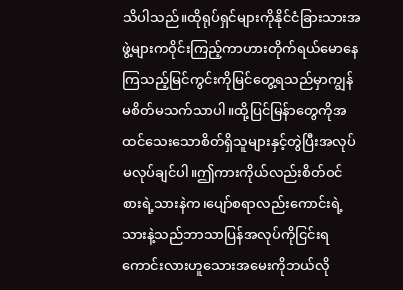သိပါသည်။ထိုရုပ်ရှင်များကိုနိုင်ငံခြားသားအဖွဲ့များကဝိုင်းကြည့်ကာဟားတိုက်ရယ်မောနေကြသည့်မြင်ကွင်းကိုမြင်တွေ့ရသည်မှာကျွန်မစိတ်မသက်သာပါ။ထို့ပြင်မြန်ာတွေကိုအထင်သေးသောစိတ်ရှိသူများနှင့်တွဲပြီးအလုပ်မလုပ်ချင်ပါ။ဤကားကိုယ်လည်းစိတ်ဝင်စားရဲ့သားနဲက၊ပျော်စရာလည်းကောင်းရဲ့သားနဲ့သည်ဘာသာပြန်အလုပ်ကိုငြင်းရကောင်းလားဟူသေားအမေးကိုဘယ်လို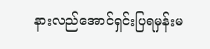နားလည်အောင်ရှင်းပြရမှန်းမ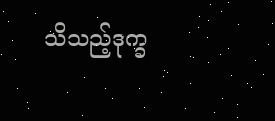သိသည့်ဒုက္ခ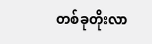တစ်ခုတိုးလာ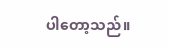ပါတော့သည်။